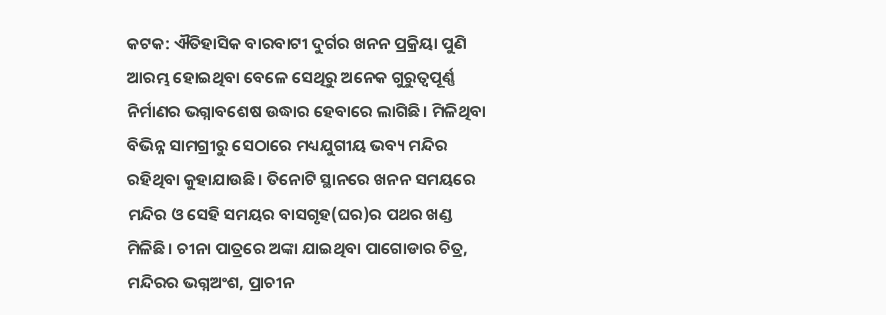କଟକ: ଐତିହାସିକ ବାରବାଟୀ ଦୁର୍ଗର ଖନନ ପ୍ରକ୍ରିୟା ପୁଣି ଆରମ୍ଭ ହୋଇଥିବା ବେଳେ ସେଥିରୁ ଅନେକ ଗୁରୁତ୍ବପୂର୍ଣ୍ଣ ନିର୍ମାଣର ଭଗ୍ନାବଶେଷ ଉଦ୍ଧାର ହେବାରେ ଲାଗିଛି। ମିଳିଥିବା ବିଭିନ୍ନ ସାମଗ୍ରୀରୁ ସେଠାରେ ମଧ୍ୟଯୁଗୀୟ ଭବ୍ୟ ମନ୍ଦିର ରହିଥିବା କୁହାଯାଉଛି। ତିନୋଟି ସ୍ଥାନରେ ଖନନ ସମୟରେ ମନ୍ଦିର ଓ ସେହି ସମୟର ବାସଗୃହ(ଘର)ର ପଥର ଖଣ୍ଡ ମିଳିଛି। ଚୀନା ପାତ୍ରରେ ଅଙ୍କା ଯାଇଥିବା ପାଗୋଡାର ଚିତ୍ର, ମନ୍ଦିରର ଭଗ୍ନଅଂଶ, ପ୍ରାଚୀନ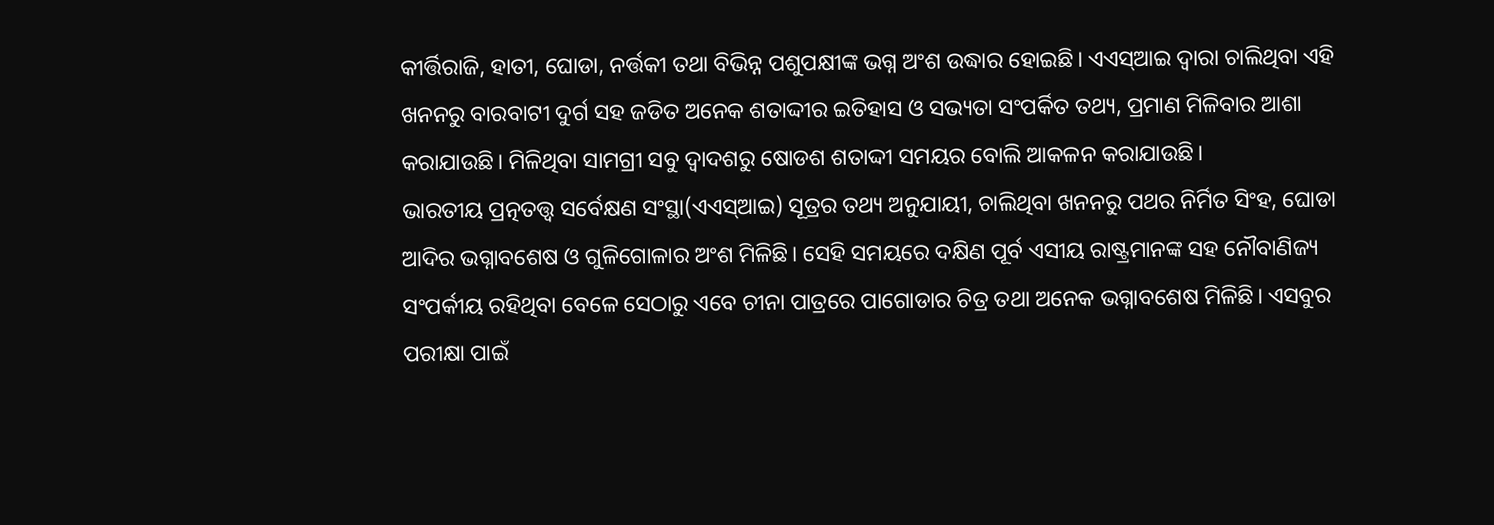କୀର୍ତ୍ତିରାଜି, ହାତୀ, ଘୋଡା, ନର୍ତ୍ତକୀ ତଥା ବିଭିନ୍ନ ପଶୁପକ୍ଷୀଙ୍କ ଭଗ୍ନ ଅଂଶ ଉଦ୍ଧାର ହୋଇଛି। ଏଏସ୍ଆଇ ଦ୍ବାରା ଚାଲିଥିବା ଏହି ଖନନରୁ ବାରବାଟୀ ଦୁର୍ଗ ସହ ଜଡିତ ଅନେକ ଶତାଦ୍ଦୀର ଇତିହାସ ଓ ସଭ୍ୟତା ସଂପର୍କିତ ତଥ୍ୟ, ପ୍ରମାଣ ମିଳିବାର ଆଶା କରାଯାଉଛି। ମିଳିଥିବା ସାମଗ୍ରୀ ସବୁ ଦ୍ବାଦଶରୁ ଷୋଡଶ ଶତାଦ୍ଦୀ ସମୟର ବୋଲି ଆକଳନ କରାଯାଉଛି।
ଭାରତୀୟ ପ୍ରତ୍ନତତ୍ତ୍ବ ସର୍ବେକ୍ଷଣ ସଂସ୍ଥା(ଏଏସ୍ଆଇ) ସୂତ୍ରର ତଥ୍ୟ ଅନୁଯାୟୀ, ଚାଲିଥିବା ଖନନରୁ ପଥର ନିର୍ମିତ ସିଂହ, ଘୋଡା ଆଦିର ଭଗ୍ନାବଶେଷ ଓ ଗୁଳିଗୋଳାର ଅଂଶ ମିଳିଛି। ସେହି ସମୟରେ ଦକ୍ଷିଣ ପୂର୍ବ ଏସୀୟ ରାଷ୍ଟ୍ରମାନଙ୍କ ସହ ନୌବାଣିଜ୍ୟ ସଂପର୍କୀୟ ରହିଥିବା ବେଳେ ସେଠାରୁ ଏବେ ଚୀନା ପାତ୍ରରେ ପାଗୋଡାର ଚିତ୍ର ତଥା ଅନେକ ଭଗ୍ନାବଶେଷ ମିଳିଛି। ଏସବୁର ପରୀକ୍ଷା ପାଇଁ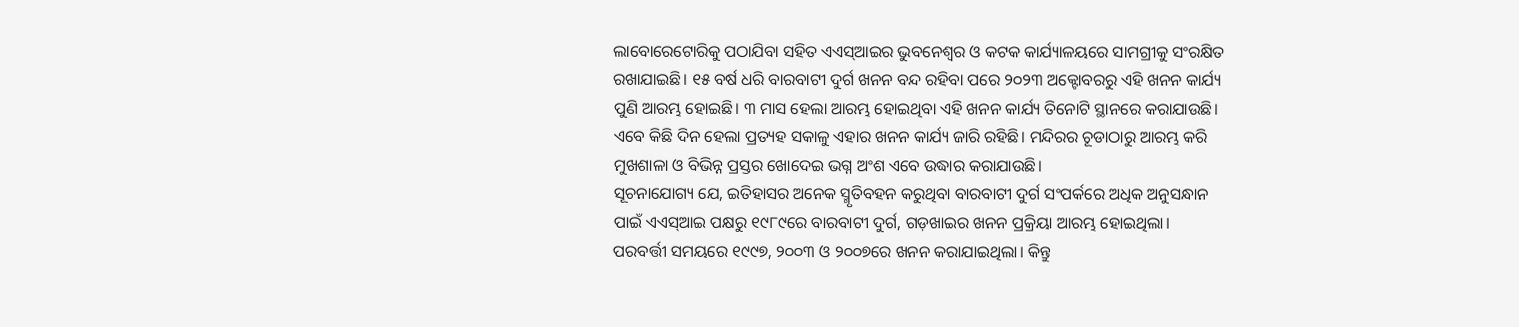ଲାବୋରେଟୋରିକୁ ପଠାଯିବା ସହିତ ଏଏସ୍ଆଇର ଭୁବନେଶ୍ବର ଓ କଟକ କାର୍ଯ୍ୟାଳୟରେ ସାମଗ୍ରୀକୁ ସଂରକ୍ଷିତ ରଖାଯାଇଛି। ୧୫ ବର୍ଷ ଧରି ବାରବାଟୀ ଦୁର୍ଗ ଖନନ ବନ୍ଦ ରହିବା ପରେ ୨୦୨୩ ଅକ୍ଟୋବରରୁ ଏହି ଖନନ କାର୍ଯ୍ୟ ପୁଣି ଆରମ୍ଭ ହୋଇଛି। ୩ ମାସ ହେଲା ଆରମ୍ଭ ହୋଇଥିବା ଏହି ଖନନ କାର୍ଯ୍ୟ ତିନୋଟି ସ୍ଥାନରେ କରାଯାଉଛି। ଏବେ କିଛି ଦିନ ହେଲା ପ୍ରତ୍ୟହ ସକାଳୁ ଏହାର ଖନନ କାର୍ଯ୍ୟ ଜାରି ରହିଛି। ମନ୍ଦିରର ଚୂଡାଠାରୁ ଆରମ୍ଭ କରି ମୁଖଶାଳା ଓ ବିଭିନ୍ନ ପ୍ରସ୍ତର ଖୋଦେଇ ଭଗ୍ନ ଅଂଶ ଏବେ ଉଦ୍ଧାର କରାଯାଉଛି।
ସୂଚନାଯୋଗ୍ୟ ଯେ, ଇତିହାସର ଅନେକ ସ୍ମୃତିବହନ କରୁଥିବା ବାରବାଟୀ ଦୁର୍ଗ ସଂପର୍କରେ ଅଧିକ ଅନୁସନ୍ଧାନ ପାଇଁ ଏଏସ୍ଆଇ ପକ୍ଷରୁ ୧୯୮୯ରେ ବାରବାଟୀ ଦୁର୍ଗ, ଗଡ଼ଖାଇର ଖନନ ପ୍ରକ୍ରିୟା ଆରମ୍ଭ ହୋଇଥିଲା। ପରବର୍ତ୍ତୀ ସମୟରେ ୧୯୯୭, ୨୦୦୩ ଓ ୨୦୦୭ରେ ଖନନ କରାଯାଇଥିଲା। କିନ୍ତୁ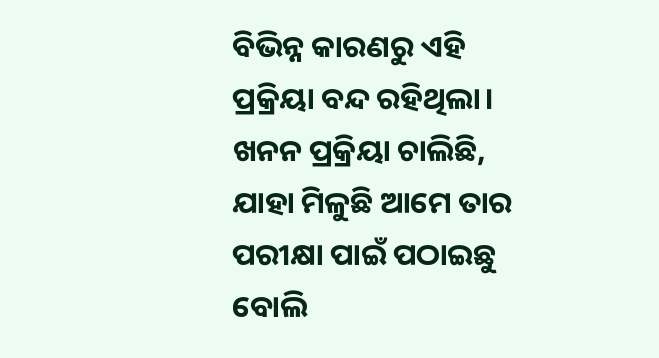ବିଭିନ୍ନ କାରଣରୁ ଏହି ପ୍ରକ୍ରିୟା ବନ୍ଦ ରହିଥିଲା। ଖନନ ପ୍ରକ୍ରିୟା ଚାଲିଛି, ଯାହା ମିଳୁଛି ଆମେ ତାର ପରୀକ୍ଷା ପାଇଁ ପଠାଇଛୁ ବୋଲି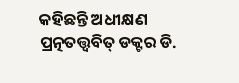କହିଛନ୍ତି ଅଧୀକ୍ଷଣ ପ୍ରତ୍ନତତ୍ତ୍ବବିତ୍ ଡକ୍ଟର ଡି.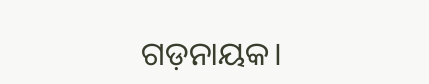ଗଡ଼ନାୟକ।